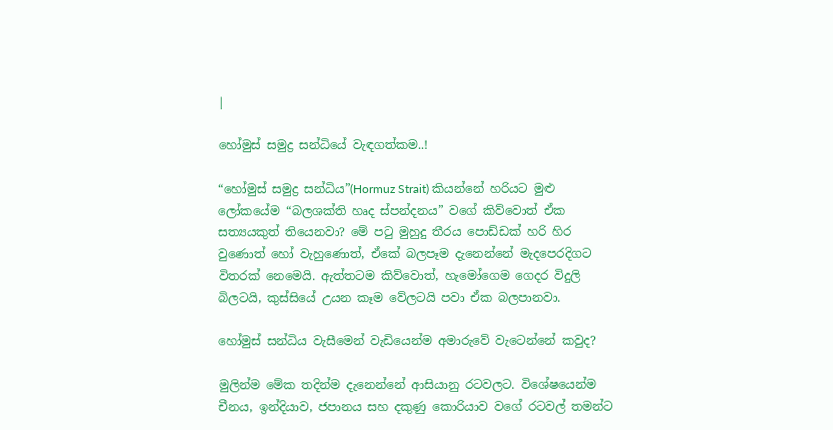|

හෝමුස් සමුද්‍ර සන්ධියේ වැඳගත්කම..!

“හෝමුස් සමුද්‍ර සන්ධිය”(Hormuz Strait) කියන්නේ හරියට මුළු ලෝකයේම “බලශක්ති හෘද ස්පන්දනය” වගේ කිව්වොත් ඒක සත්‍යයකුත් තියෙනවා? මේ පටු මුහුදු තීරය පොඩ්ඩක් හරි හිර වුණොත් හෝ වැහුණොත්, ඒකේ බලපෑම දැනෙන්නේ මැදපෙරදිගට විතරක් නෙමෙයි. ඇත්තටම කිව්වොත්, හැමෝගෙම ගෙදර විදුලි බිලටයි, කුස්සියේ උයන කෑම වේලටයි පවා ඒක බලපානවා.

හෝමුස් සන්ධිය වැසීමෙන් වැඩියෙන්ම අමාරුවේ වැටෙන්නේ කවුද?

මුලින්ම මේක තදින්ම දැනෙන්නේ ආසියානු රටවලට. විශේෂයෙන්ම චීනය, ඉන්දියාව, ජපානය සහ දකුණු කොරියාව වගේ රටවල් තමන්ට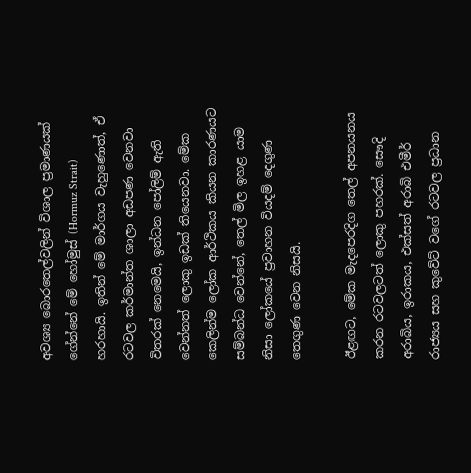අවශ්‍ය බොරතෙල්වලින් විශාල ප්‍රමාණයක් ගේන්නේ මේ හෝමුස් (Hormuz Strait) හරහායි. ඉතින් මේ මාර්ගය වැහුණොත්, ඒ රටවල කර්මාන්ත ශාලා අඩපණ වෙනවා විතරක් නෙමෙයි, ඉන්ධන පෝලිම් ඇති වෙන්නත් ලොකු ඉඩක් තියෙනවා. මේක කෙලින්ම ලෝක ආර්ථිකය කියන කාරණයට සම්බන්ධ වෙන්නේ, තෙල් මිල ඉහළ යාම නිසා ලෝකයේ ප්‍රවාහන වියදම් දෙගුණ තෙගුණ වෙන නිසයි.

ඊළඟට, මේක මැදපෙරදිග තෙල් අපනයනය කරන රටවලටත් ලොකු පහරක්. සෞදි අරාබිය, ඉරාකය, එක්සත් අරාබි එමීර් රාජ්‍යය සහ කුවේට් වගේ රටවල ප්‍රධාන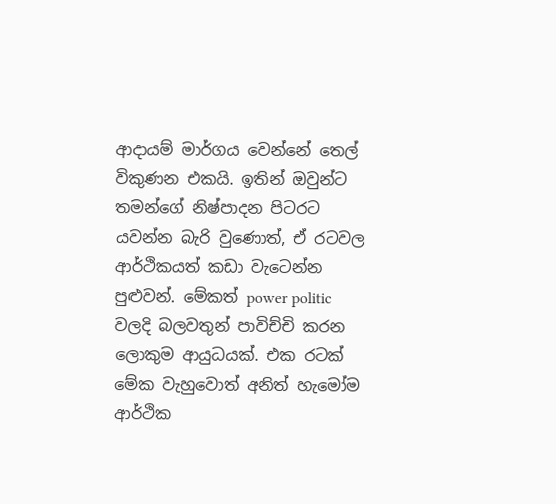ආදායම් මාර්ගය වෙන්නේ තෙල් විකුණන එකයි. ඉතින් ඔවුන්ට තමන්ගේ නිෂ්පාදන පිටරට යවන්න බැරි වුණොත්, ඒ රටවල ආර්ථිකයත් කඩා වැටෙන්න පුළුවන්. මේකත් power politic වලදි බලවතුන් පාවිච්චි කරන ලොකුම ආයුධයක්. එක රටක් මේක වැහුවොත් අනිත් හැමෝම ආර්ථික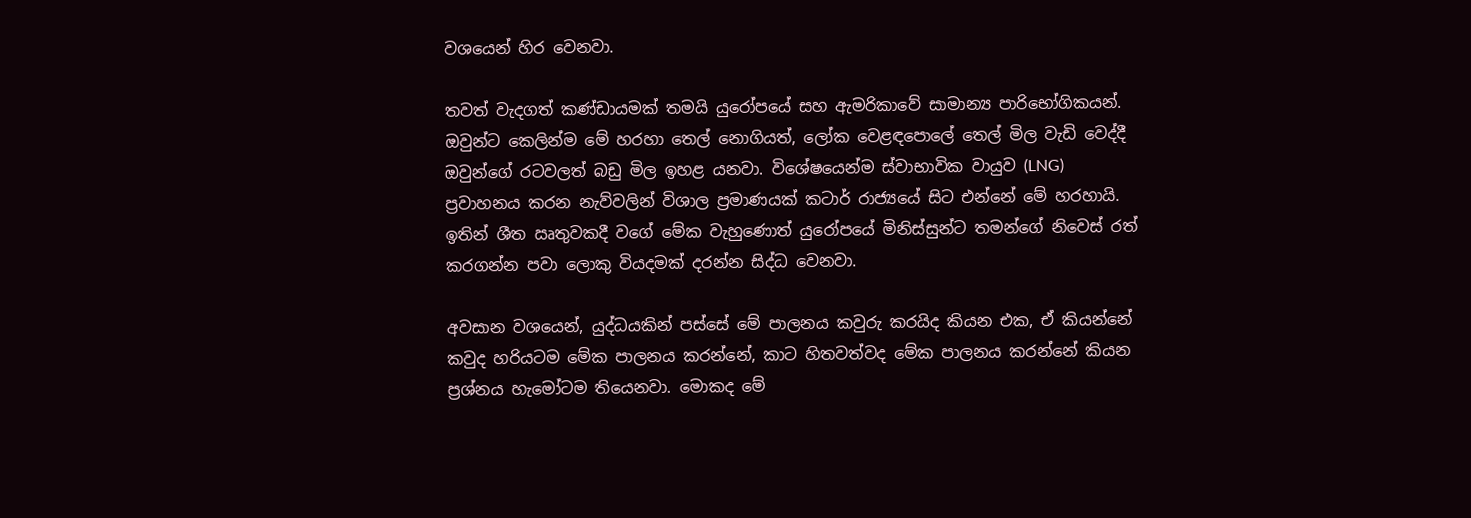වශයෙන් හිර වෙනවා.

තවත් වැදගත් කණ්ඩායමක් තමයි යුරෝපයේ සහ ඇමරිකාවේ සාමාන්‍ය පාරිභෝගිකයන්. ඔවුන්ට කෙලින්ම මේ හරහා තෙල් නොගියත්, ලෝක වෙළඳපොලේ තෙල් මිල වැඩි වෙද්දී ඔවුන්ගේ රටවලත් බඩු මිල ඉහළ යනවා. විශේෂයෙන්ම ස්වාභාවික වායුව (LNG) ප්‍රවාහනය කරන නැව්වලින් විශාල ප්‍රමාණයක් කටාර් රාජ්‍යයේ සිට එන්නේ මේ හරහායි. ඉතින් ශීත ඍතුවකදී වගේ මේක වැහුණොත් යුරෝපයේ මිනිස්සුන්ට තමන්ගේ නිවෙස් රත් කරගන්න පවා ලොකු වියදමක් දරන්න සිද්ධ වෙනවා.

අවසාන වශයෙන්, යුද්ධයකින් පස්සේ මේ පාලනය කවුරු කරයිද කියන එක, ඒ කියන්නේ කවුද හරියටම මේක පාලනය කරන්නේ, කාට හිතවත්වද මේක පාලනය කරන්නේ කියන ප්‍රශ්නය හැමෝටම තියෙනවා. මොකද මේ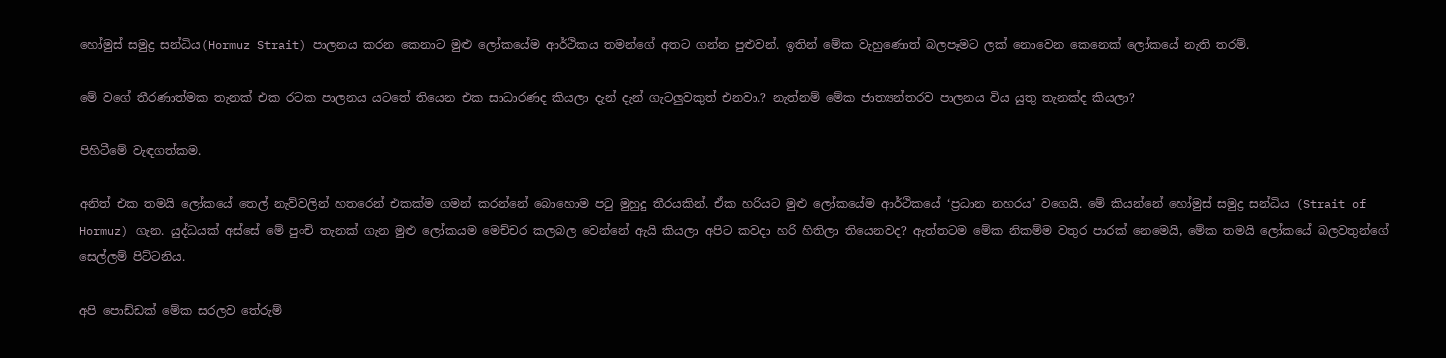හෝමුස් සමුද්‍ර සන්ධිය(Hormuz Strait) පාලනය කරන කෙනාට මුළු ලෝකයේම ආර්ථිකය තමන්ගේ අතට ගන්න පුළුවන්. ඉතින් මේක වැහුණොත් බලපෑමට ලක් නොවෙන කෙනෙක් ලෝකයේ නැති තරම්.

මේ වගේ තීරණාත්මක තැනක් එක රටක පාලනය යටතේ තියෙන එක සාධාරණද කියලා දැන් දැන් ගැටලුවකුත් එනවා.? නැත්නම් මේක ජාත්‍යන්තරව පාලනය විය යුතු තැනක්ද කියලා?

පිහිටීමේ වැඳගත්කම.

අනිත් එක තමයි ලෝකයේ තෙල් නැව්වලින් හතරෙන් එකක්ම ගමන් කරන්නේ බොහොම පටු මුහුදු තීරයකින්. ඒක හරියට මුළු ලෝකයේම ආර්ථිකයේ ‘ප්‍රධාන නහරය’ වගෙයි. මේ කියන්නේ හෝමුස් සමුද්‍ර සන්ධිය (Strait of Hormuz) ගැන. යුද්ධයක් අස්සේ මේ පුංචි තැනක් ගැන මුළු ලෝකයම මෙච්චර කලබල වෙන්නේ ඇයි කියලා අපිට කවදා හරි හිතිලා තියෙනවද? ඇත්තටම මේක නිකම්ම වතුර පාරක් නෙමෙයි, මේක තමයි ලෝකයේ බලවතුන්ගේ සෙල්ලම් පිට්ටනිය.

අපි පොඩ්ඩක් මේක සරලව තේරුම්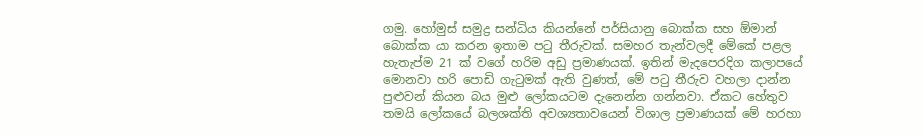ගමු. හෝමුස් සමුද්‍ර සන්ධිය කියන්නේ පර්සියානු බොක්ක සහ ඕමාන් බොක්ක යා කරන ඉතාම පටු තීරුවක්. සමහර තැන්වලදී මේකේ පළල හැතැප්ම 21 ක් වගේ හරිම අඩු ප්‍රමාණයක්. ඉතින් මැදපෙරදිග කලාපයේ මොනවා හරි පොඩි ගැටුමක් ඇති වුණත්, මේ පටු තීරුව වහලා දාන්න පුළුවන් කියන බය මුළු ලෝකයටම දැනෙන්න ගන්නවා. ඒකට හේතුව තමයි ලෝකයේ බලශක්ති අවශ්‍යතාවයෙන් විශාල ප්‍රමාණයක් මේ හරහා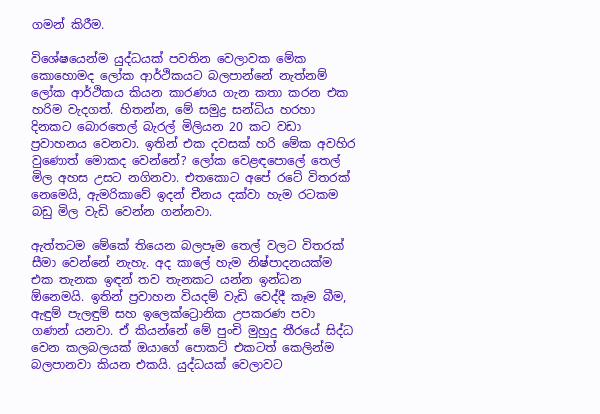ගමන් කිරීම.

විශේෂයෙන්ම යුද්ධයක් පවතින වෙලාවක මේක කොහොමද ලෝක ආර්ථිකයට බලපාන්නේ නැත්නම් ලෝක ආර්ථිකය කියන කාරණය ගැන කතා කරන එක හරිම වැදගත්. හිතන්න, මේ සමුද්‍ර සන්ධිය හරහා දිනකට බොරතෙල් බැරල් මිලියන 20 කට වඩා ප්‍රවාහනය වෙනවා. ඉතින් එක දවසක් හරි මේක අවහිර වුණොත් මොකද වෙන්නේ? ලෝක වෙළඳපොලේ තෙල් මිල අහස උසට නගිනවා. එතකොට අපේ රටේ විතරක් නෙමෙයි, ඇමරිකාවේ ඉදන් චීනය දක්වා හැම රටකම බඩු මිල වැඩි වෙන්න ගන්නවා.

ඇත්තටම මේකේ තියෙන බලපෑම තෙල් වලට විතරක් සීමා වෙන්නේ නැහැ. අද කාලේ හැම නිෂ්පාදනයක්ම එක තැනක ඉඳන් තව තැනකට යන්න ඉන්ධන ඕනෙමයි. ඉතින් ප්‍රවාහන වියදම් වැඩි වෙද්දී කෑම බීම, ඇඳුම් පැලඳුම් සහ ඉලෙක්ට්‍රොනික උපකරණ පවා ගණන් යනවා. ඒ කියන්නේ මේ පුංචි මුහුදු තීරයේ සිද්ධ වෙන කලබලයක් ඔයාගේ පොකට් එකටත් කෙලින්ම බලපානවා කියන එකයි. යුද්ධයක් වෙලාවට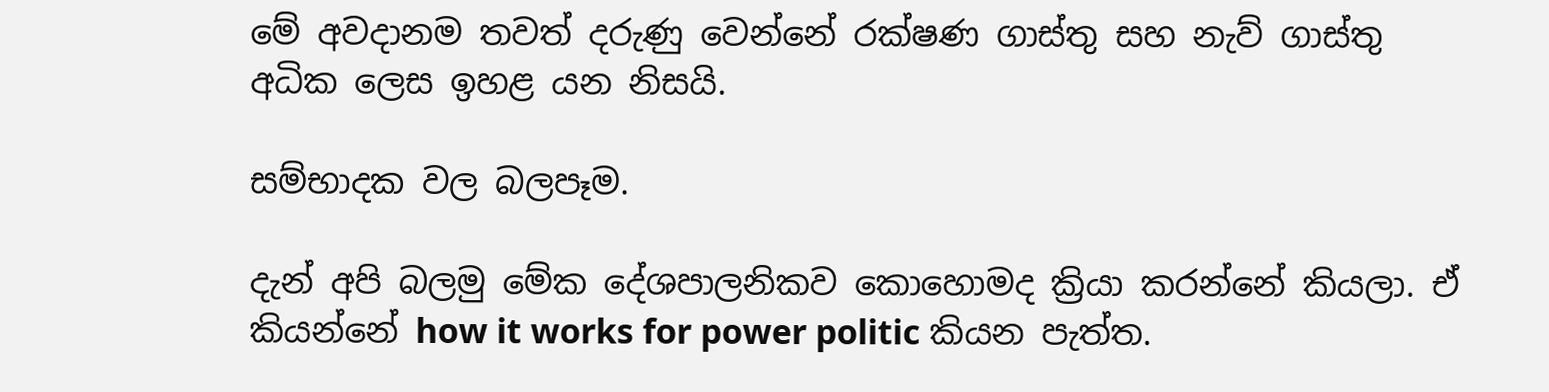මේ අවදානම තවත් දරුණු වෙන්නේ රක්ෂණ ගාස්තු සහ නැව් ගාස්තු අධික ලෙස ඉහළ යන නිසයි.

සම්භාදක වල බලපෑම.

දැන් අපි බලමු මේක දේශපාලනිකව කොහොමද ක්‍රියා කරන්නේ කියලා. ඒ කියන්නේ how it works for power politic කියන පැත්ත.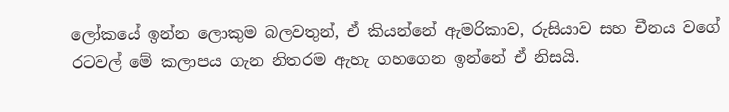ලෝකයේ ඉන්න ලොකුම බලවතුන්, ඒ කියන්නේ ඇමරිකාව, රුසියාව සහ චීනය වගේ රටවල් මේ කලාපය ගැන නිතරම ඇහැ ගහගෙන ඉන්නේ ඒ නිසයි.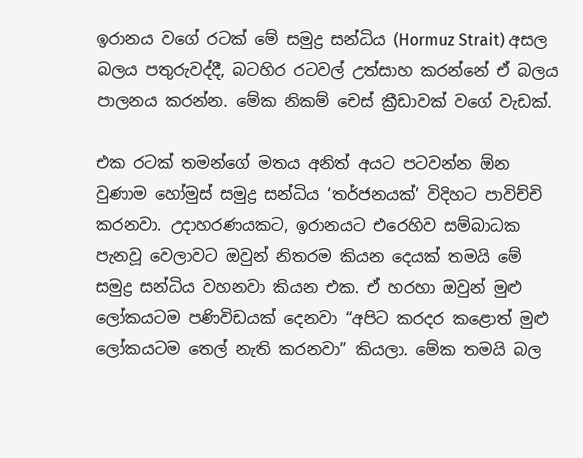ඉරානය වගේ රටක් මේ සමුද්‍ර සන්ධිය (Hormuz Strait) අසල බලය පතුරුවද්දී, බටහිර රටවල් උත්සාහ කරන්නේ ඒ බලය පාලනය කරන්න. මේක නිකම් චෙස් ක්‍රීඩාවක් වගේ වැඩක්.

එක රටක් තමන්ගේ මතය අනිත් අයට පටවන්න ඕන වුණාම හෝමුස් සමුද්‍ර සන්ධිය ‘තර්ජනයක්’ විදිහට පාවිච්චි කරනවා. උදාහරණයකට, ඉරානයට එරෙහිව සම්බාධක පැනවූ වෙලාවට ඔවුන් නිතරම කියන දෙයක් තමයි මේ සමුද්‍ර සන්ධිය වහනවා කියන එක. ඒ හරහා ඔවුන් මුළු ලෝකයටම පණිවිඩයක් දෙනවා “අපිට කරදර කළොත් මුළු ලෝකයටම තෙල් නැති කරනවා” කියලා. මේක තමයි බල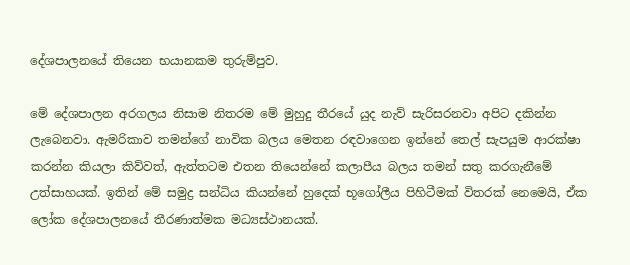දේශපාලනයේ තියෙන භයානකම තුරුම්පුව.

මේ දේශපාලන අරගලය නිසාම නිතරම මේ මුහුදු තීරයේ යුද නැව් සැරිසරනවා අපිට දකින්න ලැබෙනවා. ඇමරිකාව තමන්ගේ නාවික බලය මෙතන රඳවාගෙන ඉන්නේ තෙල් සැපයුම ආරක්ෂා කරන්න කියලා කිව්වත්, ඇත්තටම එතන තියෙන්නේ කලාපීය බලය තමන් සතු කරගැනීමේ උත්සාහයක්. ඉතින් මේ සමුද්‍ර සන්ධිය කියන්නේ හුදෙක් භූගෝලීය පිහිටීමක් විතරක් නෙමෙයි, ඒක ලෝක දේශපාලනයේ තීරණාත්මක මධ්‍යස්ථානයක්.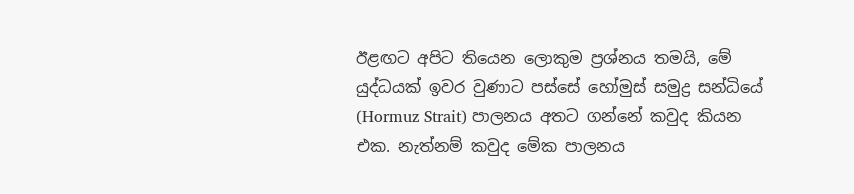ඊළඟට අපිට තියෙන ලොකුම ප්‍රශ්නය තමයි, මේ යුද්ධයක් ඉවර වුණාට පස්සේ හෝමුස් සමුද්‍ර සන්ධියේ (Hormuz Strait) පාලනය අතට ගන්නේ කවුද කියන එක. නැත්නම් කවුද මේක පාලනය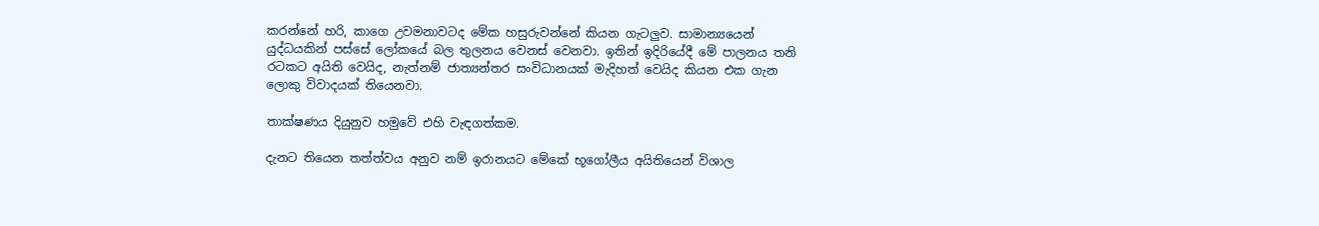කරන්නේ හරි, කාගෙ උවමනාවටද මේක හසුරුවන්නේ කියන ගැටලුව. සාමාන්‍යයෙන් යුද්ධයකින් පස්සේ ලෝකයේ බල තුලනය වෙනස් වෙනවා. ඉතින් ඉදිරියේදී මේ පාලනය තනි රටකට අයිති වෙයිද, නැත්නම් ජාත්‍යන්තර සංවිධානයක් මැදිහත් වෙයිද කියන එක ගැන ලොකු විවාදයක් තියෙනවා.

තාක්ෂණය දියුනුව හමුවේ එහි වැඳගත්කම.

දැනට තියෙන තත්ත්වය අනුව නම් ඉරානයට මේකේ භූගෝලීය අයිතියෙන් විශාල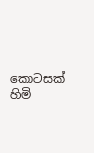කොටසක් හිමි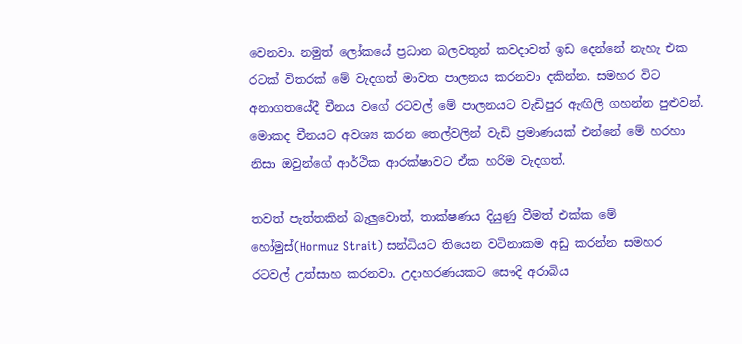වෙනවා. නමුත් ලෝකයේ ප්‍රධාන බලවතුන් කවදාවත් ඉඩ දෙන්නේ නැහැ එක රටක් විතරක් මේ වැදගත් මාවත පාලනය කරනවා දකින්න. සමහර විට අනාගතයේදී චීනය වගේ රටවල් මේ පාලනයට වැඩිපුර ඇඟිලි ගහන්න පුළුවන්. මොකද චීනයට අවශ්‍ය කරන තෙල්වලින් වැඩි ප්‍රමාණයක් එන්නේ මේ හරහා නිසා ඔවුන්ගේ ආර්ථික ආරක්ෂාවට ඒක හරිම වැදගත්.

තවත් පැත්තකින් බැලුවොත්, තාක්ෂණය දියුණු වීමත් එක්ක මේ හෝමුස්(Hormuz Strait) සන්ධියට තියෙන වටිනාකම අඩු කරන්න සමහර රටවල් උත්සාහ කරනවා. උදාහරණයකට සෞදි අරාබිය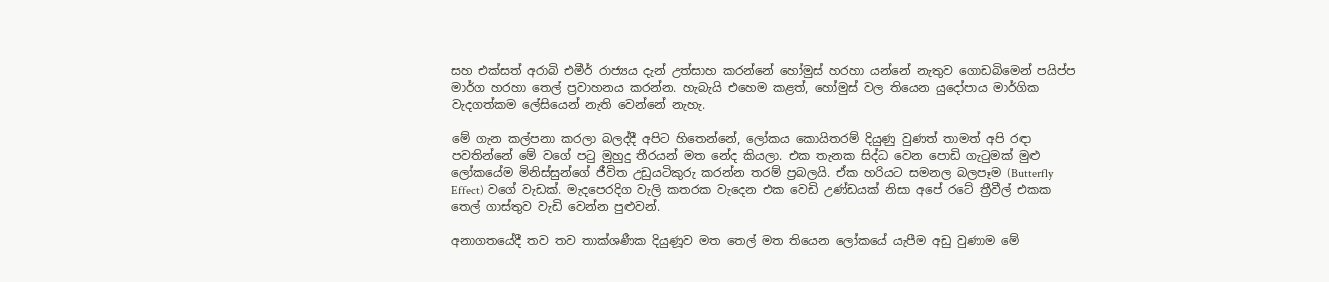සහ එක්සත් අරාබි එමීර් රාජ්‍යය දැන් උත්සාහ කරන්නේ හෝමුස් හරහා යන්නේ නැතුව ගොඩබිමෙන් පයිප්ප මාර්ග හරහා තෙල් ප්‍රවාහනය කරන්න. හැබැයි එහෙම කළත්, හෝමුස් වල තියෙන යුදෝපාය මාර්ගික වැදගත්කම ලේසියෙන් නැති වෙන්නේ නැහැ.

මේ ගැන කල්පනා කරලා බලද්දී අපිට හිතෙන්නේ, ලෝකය කොයිතරම් දියුණු වුණත් තාමත් අපි රඳා පවතින්නේ මේ වගේ පටු මුහුදු තීරයන් මත නේද කියලා. එක තැනක සිද්ධ වෙන පොඩි ගැටුමක් මුළු ලෝකයේම මිනිස්සුන්ගේ ජීවිත උඩුයටිකුරු කරන්න තරම් ප්‍රබලයි. ඒක හරියට සමනල බලපෑම (Butterfly Effect) වගේ වැඩක්. මැදපෙරදිග වැලි කතරක වැදෙන එක වෙඩි උණ්ඩයක් නිසා අපේ රටේ ත්‍රීවීල් එකක තෙල් ගාස්තුව වැඩි වෙන්න පුළුවන්.

අනාගතයේදී තව තව තාක්ශණීක දියුණූව මත තෙල් මත තියෙන ලෝකයේ යැපීම අඩු වුණාම මේ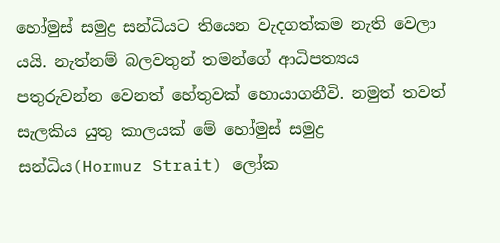හෝමුස් සමුද්‍ර සන්ධියට තියෙන වැදගත්කම නැති වෙලා යයි. නැත්නම් බලවතුන් තමන්ගේ ආධිපත්‍යය පතුරුවන්න වෙනත් හේතුවක් හොයාගනීවි. නමුත් තවත් සැලකිය යුතු කාලයක් මේ හෝමුස් සමුද්‍ර සන්ධිය(Hormuz Strait) ලෝක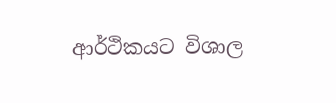ආර්ථිකයට විශාල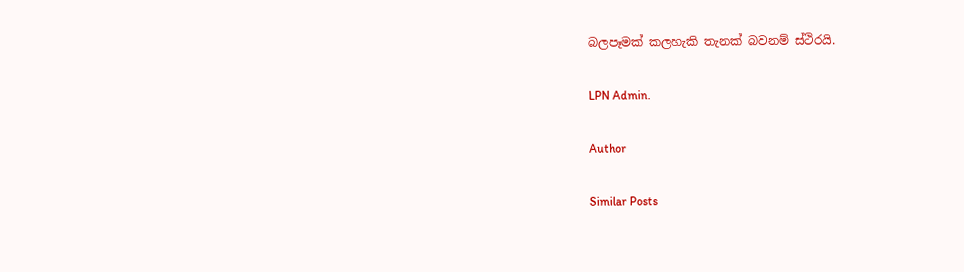බලපෑමක් කලහැකි තැනක් බවනම් ස්ථිරයි.

LPN Admin.

Author

Similar Posts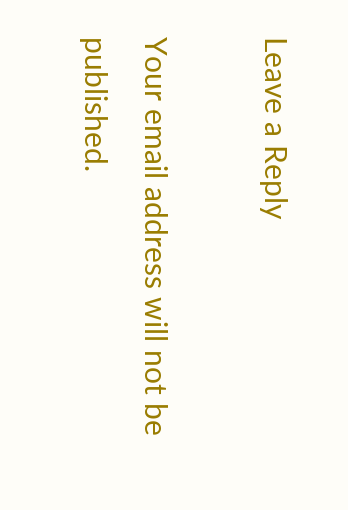Leave a Reply

Your email address will not be published.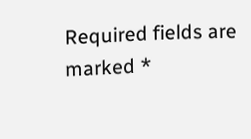Required fields are marked *